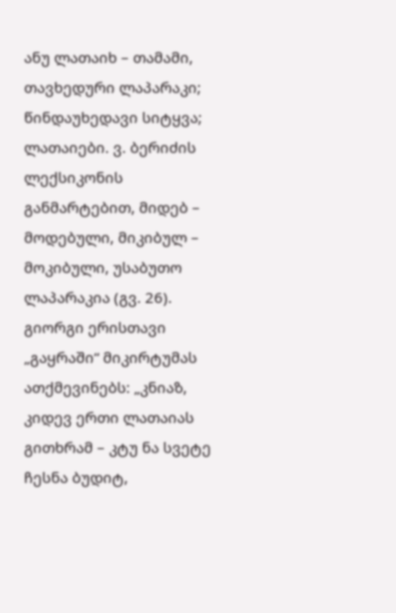ანუ ლათაიხ – თამამი, თავხედური ლაპარაკი; წინდაუხედავი სიტყვა; ლათაიები. ვ. ბერიძის ლექსიკონის განმარტებით, მიდებ – მოდებული, მიკიბულ – მოკიბული, უსაბუთო ლაპარაკია (გვ. 26). გიორგი ერისთავი „გაყრაში“ მიკირტუმას ათქმევინებს: „კნიაზ, კიდევ ერთი ლათაიას გითხრამ – კტუ ნა სვეტე ჩესნა ბუდიტ,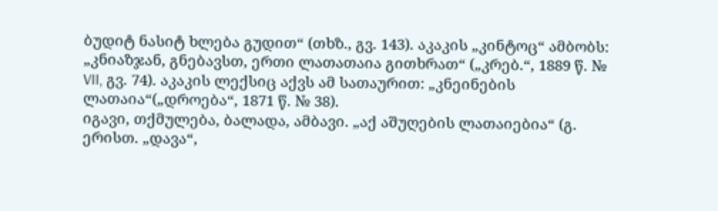ბუდიტ ნასიტ ხლება გუდით“ (თხზ., გვ. 143). აკაკის „კინტოც“ ამბობს: „კნიაზჯან, გნებავსთ, ერთი ლათათაია გითხრათ“ („კრებ.“, 1889 წ. № VII, გვ. 74). აკაკის ლექსიც აქვს ამ სათაურით: „კნეინების ლათაია“(„დროება“, 1871 წ. № 38).
იგავი, თქმულება, ბალადა, ამბავი. „აქ აშუღების ლათაიებია“ (გ. ერისთ. „დავა“,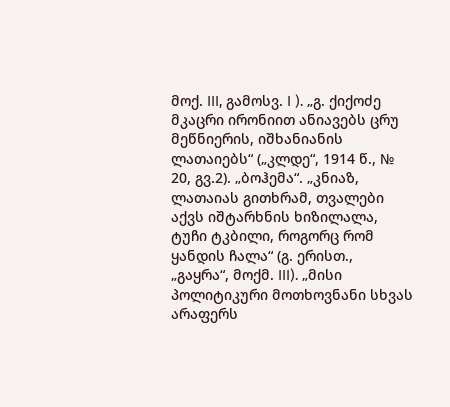მოქ. III, გამოსვ. I ). „გ. ქიქოძე მკაცრი ირონიით ანიავებს ცრუ მეწნიერის, იშხანიანის ლათაიებს“ („კლდე“, 1914 წ., № 20, გვ.2). „ბოჰემა“. „კნიაზ, ლათაიას გითხრამ, თვალები აქვს იშტარხნის ხიზილალა, ტუჩი ტკბილი, როგორც რომ ყანდის ჩალა“ (გ. ერისთ., „გაყრა“, მოქმ. III). „მისი პოლიტიკური მოთხოვნანი სხვას არაფერს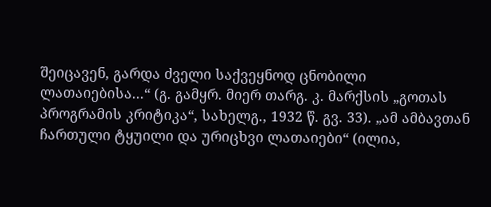შეიცავენ, გარდა ძველი საქვეყნოდ ცნობილი ლათაიებისა...“ (გ. გამყრ. მიერ თარგ. კ. მარქსის „გოთას პროგრამის კრიტიკა“, სახელგ., 1932 წ. გვ. 33). „ამ ამბავთან ჩართული ტყუილი და ურიცხვი ლათაიები“ (ილია,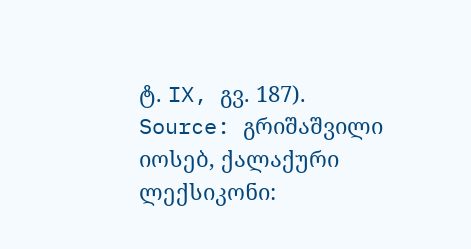ტ. IX, გვ. 187).
Source: გრიშაშვილი იოსებ, ქალაქური ლექსიკონი: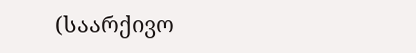(საარქივო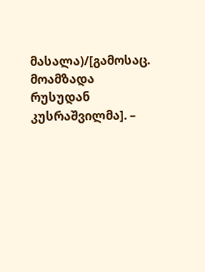მასალა)/[გამოსაც. მოამზადა რუსუდან კუსრაშვილმა]. –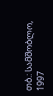თბ.: სამშობლო, 1997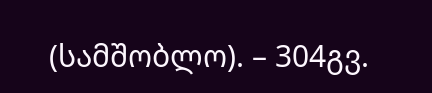(სამშობლო). – 304გვ.